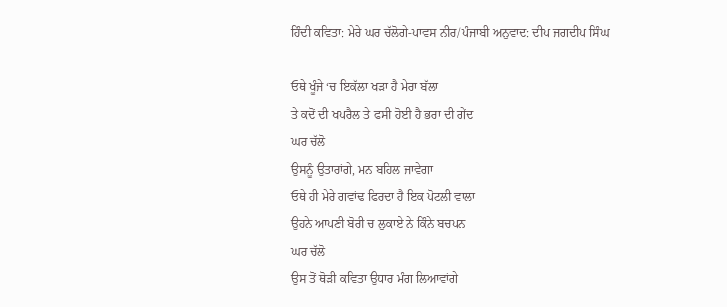ਹਿੰਦੀ ਕਵਿਤਾ: ਮੇਰੇ ਘਰ ਚੱਲੋਗੇ-ਪਾਵਸ ਨੀਰ/ਪੰਜਾਬੀ ਅਨੁਵਾਦ: ਦੀਪ ਜਗਦੀਪ ਸਿੰਘ

ਓਥੇ ਖੂੰਜੇ ‘ਚ ਇਕੱਲਾ ਖੜਾ ਹੈ ਮੇਰਾ ਬੱਲਾ
ਤੇ ਕਦੋਂ ਦੀ ਖਪਰੈਲ ਤੇ ਫਸੀ ਹੋਈ ਹੈ ਭਰਾ ਦੀ ਗੇਂਦ
ਘਰ ਚੱਲੋ
ਉਸਨੂੰ ਉਤਾਰਾਂਗੇ, ਮਨ ਬਹਿਲ ਜਾਵੇਗਾ
ਓਥੇ ਹੀ ਮੇਰੇ ਗਵਾਂਢ ਫਿਰਦਾ ਹੈ ਇਕ ਪੋਟਲੀ ਵਾਲਾ
ਉਹਨੇ ਆਪਣੀ ਬੋਰੀ ਚ ਲੁਕਾਏ ਨੇ ਕਿੰਨੇ ਬਚਪਨ
ਘਰ ਚੱਲੋ
ਉਸ ਤੋਂ ਥੋੜੀ ਕਵਿਤਾ ਉਧਾਰ ਮੰਗ ਲਿਆਵਾਂਗੇ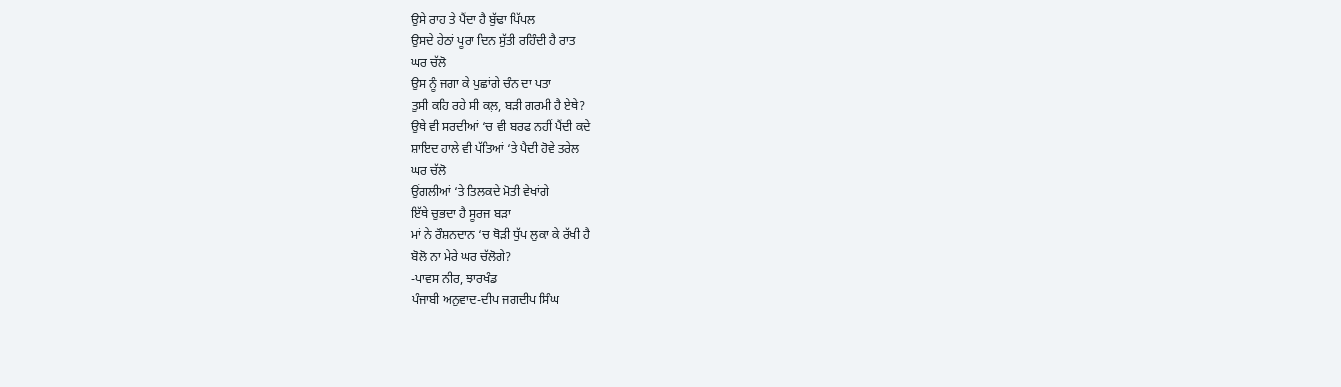ਉਸੇ ਰਾਹ ਤੇ ਪੈਂਦਾ ਹੈ ਬੁੱਢਾ ਪਿੱਪਲ
ਉਸਦੇ ਹੇਠਾਂ ਪੂਰਾ ਦਿਨ ਸੁੱਤੀ ਰਹਿੰਦੀ ਹੈ ਰਾਤ
ਘਰ ਚੱਲੋ
ਉਸ ਨੂੰ ਜਗਾ ਕੇ ਪੁਛਾਂਗੇ ਚੰਨ ਦਾ ਪਤਾ
ਤੁਸੀ ਕਹਿ ਰਹੇ ਸੀ ਕਲ਼, ਬੜੀ ਗਰਮੀ ਹੈ ਏਥੇ?
ਉਥੇ ਵੀ ਸਰਦੀਆਂ ‘ਚ ਵੀ ਬਰਫ ਨਹੀਂ ਪੈਂਦੀ ਕਦੇ
ਸ਼ਾਇਦ ਹਾਲੇ ਵੀ ਪੱਤਿਆਂ ‘ਤੇ ਪੈਦੀ ਹੋਵੇ ਤਰੇਲ
ਘਰ ਚੱਲੋ
ਉਂਗਲੀਆਂ ‘ਤੇ ਤਿਲਕਦੇ ਮੋਤੀ ਵੇਖਾਂਗੇ
ਇੱਥੇ ਚੁਭਦਾ ਹੈ ਸੂਰਜ ਬੜਾ
ਮਾਂ ਨੇ ਰੌਸ਼ਨਦਾਨ ‘ਚ ਥੋੜੀ ਧੁੱਪ ਲੁਕਾ ਕੇ ਰੱਖੀ ਹੈ
ਬੋਲੋ ਨਾ ਮੇਰੇ ਘਰ ਚੱਲੋਗੇ?
-ਪਾਵਸ ਨੀਰ, ਝਾਰਖੰਡ
ਪੰਜਾਬੀ ਅਨੁਵਾਦ-ਦੀਪ ਜਗਦੀਪ ਸਿੰਘ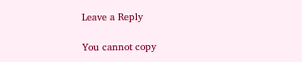Leave a Reply

You cannot copy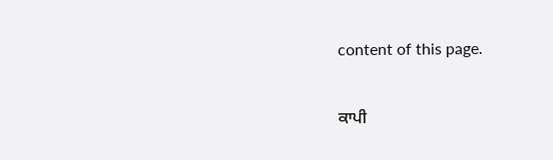content of this page.

ਕਾਪੀ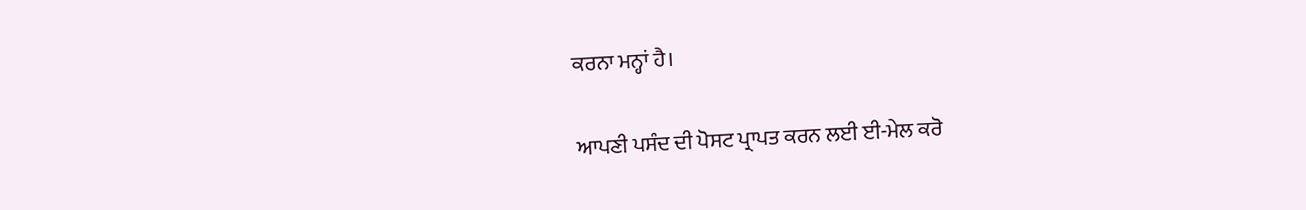ਕਰਨਾ ਮਨ੍ਹਾਂ ਹੈ।

ਆਪਣੀ ਪਸੰਦ ਦੀ ਪੋਸਟ ਪ੍ਰਾਪਤ ਕਰਨ ਲਈ ਈ-ਮੇਲ ਕਰੋ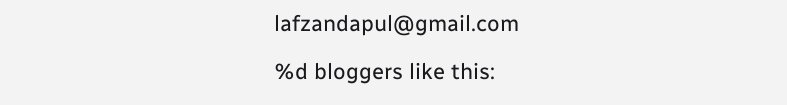lafzandapul@gmail.com

%d bloggers like this: